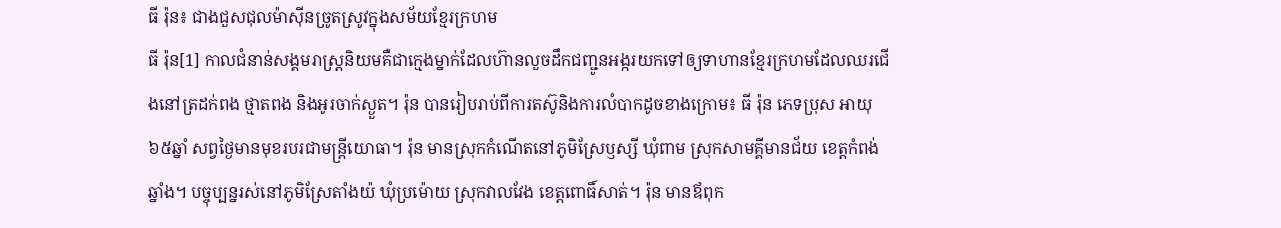ធី រ៉ុន៖ ជាងជួសជុលម៉ាស៊ីនច្រូតស្រូវក្នុងសម័យខ្មែរក្រហម
ធី រ៉ុន[1] កាលជំនាន់សង្គមរាស្រ្តនិយមគឺជាក្មេងម្នាក់ដែលហ៊ានលួចដឹកជញ្ជូនអង្ករយកទៅឲ្យទាហានខ្មែរក្រហមដែលឈរជើងនៅត្រដក់ពង ថ្មាតពង និងអូរចាក់ស្ងួត។ រ៉ុន បានរៀបរាប់ពីការតស៊ូនិងការលំបាកដូចខាងក្រោម៖ ធី រ៉ុន ភេទប្រុស អាយុ៦៥ឆ្នាំ សព្វថ្ងៃមានមុខរបរជាមន្រ្តីយោធា។ រ៉ុន មានស្រុកកំណើតនៅភូមិស្រែឫស្សី ឃុំពាម ស្រុកសាមគ្គីមានជ័យ ខេត្តកំពង់ឆ្នាំង។ បច្ចុប្បន្នរស់នៅភូមិស្រែតាំងយ៉ ឃុំប្រម៉ោយ ស្រុកវាលវែង ខេត្តពោធិ៍សាត់។ រ៉ុន មានឪពុក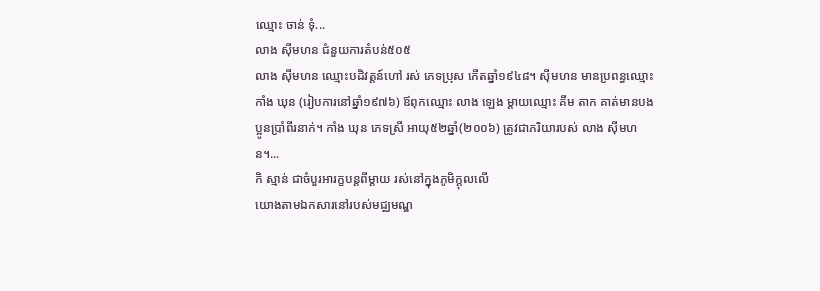ឈ្មោះ ចាន់ ទុំ...
លាង ស៊ីមហន ជំនួយការតំបន់៥០៥
លាង ស៊ីមហន ឈ្មោះបដិវត្តន៍ហៅ រស់ ភេទប្រុស កើតឆ្នាំ១៩៤៨។ ស៊ីមហន មានប្រពន្ធឈ្មោះ កាំង ឃុន (រៀបការនៅឆ្នាំ១៩៧៦) ឪពុកឈ្មោះ លាង ឡេង ម្ដាយឈ្មោះ គឹម តាក គាត់មានបងប្អូនប្រាំពីរនាក់។ កាំង ឃុន ភេទស្រី អាយុ៥២ឆ្នាំ(២០០៦) ត្រូវជាភរិយារបស់ លាង ស៊ីមហន។...
កិ ស្មាន់ ជាចំបួរអារក្ខបន្តពីម្តាយ រស់នៅក្នុងភូមិក្ដុលលើ
យោងតាមឯកសារនៅរបស់មជ្ឈមណ្ឌ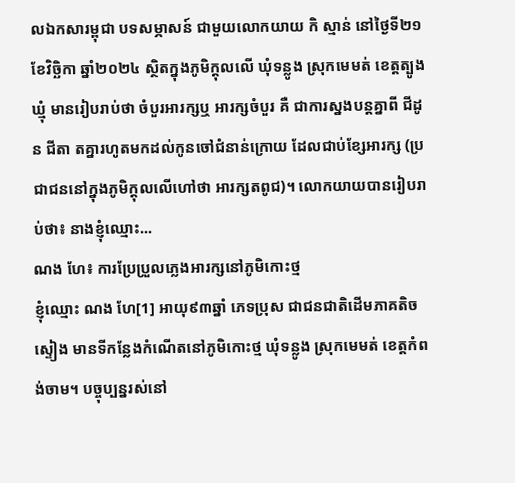លឯកសារម្ពុជា បទសម្ភាសន៍ ជាមួយលោកយាយ កិ ស្មាន់ នៅថ្ងៃទី២១ ខែវិច្ឆិកា ឆ្នាំ២០២៤ ស្ថិតក្នុងភូមិក្ដុលលើ ឃុំទន្លូង ស្រុកមេមត់ ខេត្តត្បូងឃ្មុំ មានរៀបរាប់ថា ចំបួរអារក្សឬ អារក្សចំបួរ គឺ ជាការស្នងបន្តគ្នាពី ជីដូន ជីតា តគ្នារហូតមកដល់កូនចៅជំនាន់ក្រោយ ដែលជាប់ខ្សែអារក្ស (ប្រជាជននៅក្នុងភូមិក្ដុលលើហៅថា អារក្សតពូជ)។ លោកយាយបានរៀបរាប់ថា៖ នាងខ្ញុំឈ្មោះ...
ណង ហែ៖ ការប្រែប្រួលភ្លេងអារក្សនៅភូមិកោះថ្ម
ខ្ញុំឈ្មោះ ណង ហែ[1] អាយុ៩៣ឆ្នាំ ភេទប្រុស ជាជនជាតិដើមភាគតិចស្ទៀង មានទីកន្លែងកំណើតនៅភូមិកោះថ្ម ឃុំទន្លូង ស្រុកមេមត់ ខេត្តកំពង់ចាម។ បច្ចុប្បន្នរស់នៅ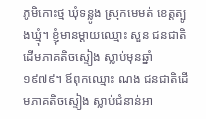ភូមិកោះថ្ម ឃុំទន្លូង ស្រុកមេមត់ ខេត្តត្បូងឃ្មុំ។ ខ្ញុំមានម្ដាយឈ្មោះ សួន ជនជាតិដើមភាគតិចស្ទៀង ស្លាប់មុនឆ្នាំ១៩៧៩។ ឪពុកឈ្មោះ ណង ជនជាតិដើមភាគតិចស្ទៀង ស្លាប់ជំនាន់អា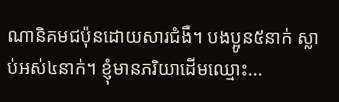ណានិគមជប៉ុនដោយសារជំងឺ។ បងប្អូន៥នាក់ ស្លាប់អស់៤នាក់។ ខ្ញុំមានភរិយាដើមឈ្មោះ...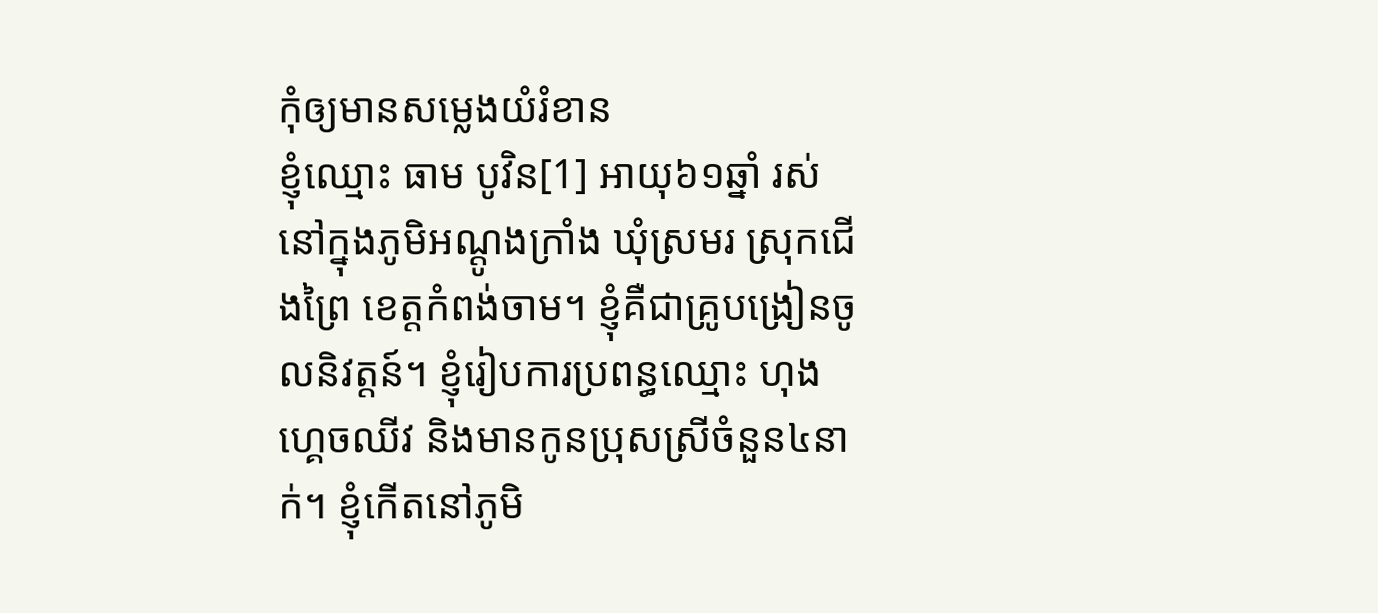កុំឲ្យមានសម្លេងយំរំខាន
ខ្ញុំឈ្មោះ ធាម បូវិន[1] អាយុ៦១ឆ្នាំ រស់នៅក្នុងភូមិអណ្ដូងក្រាំង ឃុំស្រមរ ស្រុកជើងព្រៃ ខេត្តកំពង់ចាម។ ខ្ញុំគឺជាគ្រូបង្រៀនចូលនិវត្តន៍។ ខ្ញុំរៀបការប្រពន្ធឈ្មោះ ហុង ហ្គេចឈីវ និងមានកូនប្រុសស្រីចំនួន៤នាក់។ ខ្ញុំកើតនៅភូមិ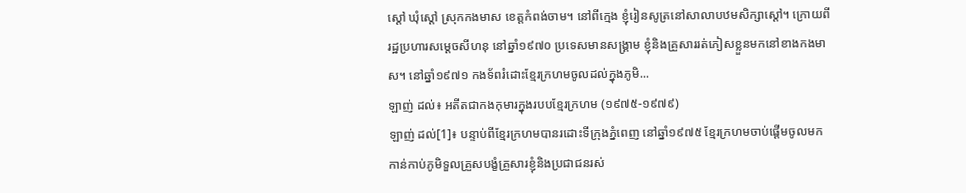ស្ដៅ ឃុំស្ដៅ ស្រុកកងមាស ខេត្តកំពង់ចាម។ នៅពីក្មេង ខ្ញុំរៀនសូត្រនៅសាលាបឋមសិក្សាស្ដៅ។ ក្រោយពីរដ្ឋប្រហារសម្ដេចសីហនុ នៅឆ្នាំ១៩៧០ ប្រទេសមានសង្គ្រាម ខ្ញុំនិងគ្រួសាររត់ភៀសខ្លួនមកនៅខាងកងមាស។ នៅឆ្នាំ១៩៧១ កងទ័ពរំដោះខ្មែរក្រហមចូលដល់ក្នុងភូមិ...
ឡាញ់ ដល់៖ អតីតជាកងកុមារក្នុងរបបខ្មែរក្រហម (១៩៧៥-១៩៧៩)
ឡាញ់ ដល់[1]៖ បន្ទាប់ពីខ្មែរក្រហមបានរដោះទីក្រុងភ្នំពេញ នៅឆ្នាំ១៩៧៥ ខ្មែរក្រហមចាប់ផ្ដើមចូលមកកាន់កាប់ភូមិទួលគ្រួសបង្ខំគ្រួសារខ្ញុំនិងប្រជាជនរស់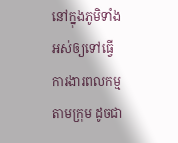នៅក្នុងភូមិទាំងអស់ឲ្យទៅធ្វើការងារពលកម្មតាមក្រុម ដូចជា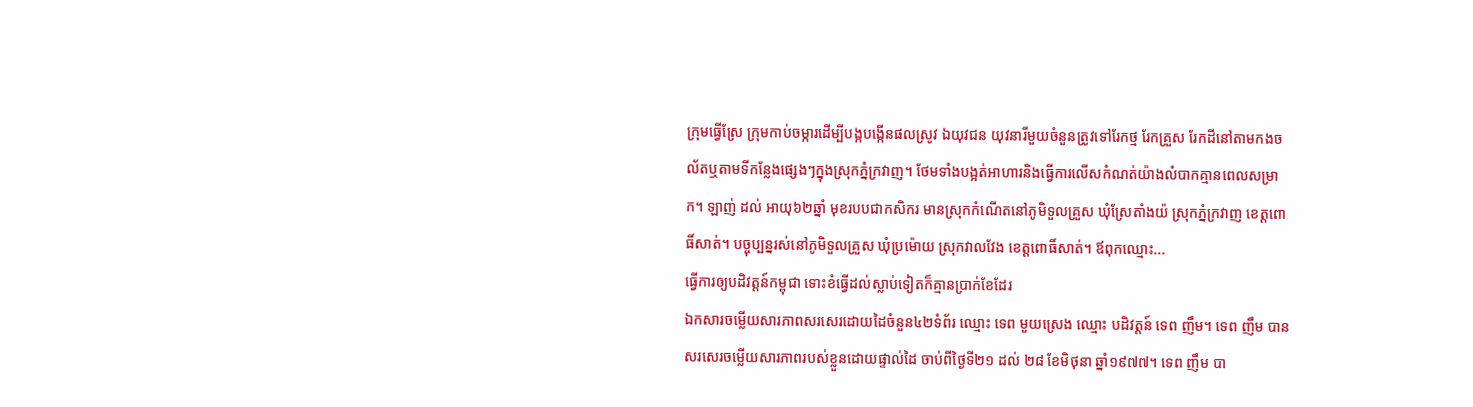ក្រុមធ្វើស្រែ ក្រុមកាប់ចម្ការដើម្បីបង្កបង្កើនផលស្រូវ ឯយុវជន យុវនារីមួយចំនួនត្រូវទៅរែកថ្ម រែកគ្រួស រែកដីនៅតាមកងចល័តឬតាមទីកន្លែងផ្សេងៗក្នុងស្រុកភ្នំក្រវាញ។ ថែមទាំងបង្អត់អាហារនិងធ្វើការលើសកំណត់យ៉ាងលំបាកគ្មានពេលសម្រាក។ ឡាញ់ ដល់ អាយុ៦២ឆ្នាំ មុខរបបជាកសិករ មានស្រុកកំណើតនៅភូមិទួលគ្រួស ឃុំស្រែតាំងយ៉ ស្រុកភ្នំក្រវាញ ខេត្តពោធិ៍សាត់។ បច្ចុប្បន្នរស់នៅភូមិទួលគ្រួស ឃុំប្រម៉ោយ ស្រុកវាលវែង ខេត្តពោធិ៍សាត់។ ឪពុកឈ្មោះ...
ធ្វើការឲ្យបដិវត្តន៍កម្ពុជា ទោះខំធ្វើដល់ស្លាប់ទៀតក៏គ្មានប្រាក់ខែដែរ
ឯកសារចម្លើយសារភាពសរសេរដោយដៃចំនួន៤២ទំព័រ ឈ្មោះ ទេព មួយស្រេង ឈ្មោះ បដិវត្តន៍ ទេព ញឹម។ ទេព ញឹម បានសរសេរចម្លើយសារភាពរបស់ខ្លួនដោយផ្ទាល់ដៃ ចាប់ពីថ្ងៃទី២១ ដល់ ២៨ ខែមិថុនា ឆ្នាំ១៩៧៧។ ទេព ញឹម បា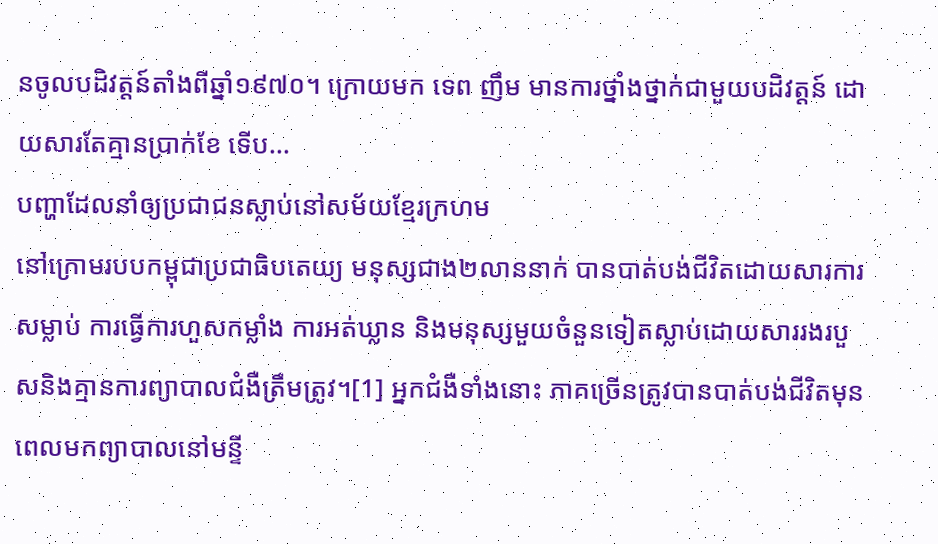នចូលបដិវត្តន៍តាំងពីឆ្នាំ១៩៧០។ ក្រោយមក ទេព ញឹម មានការថ្នាំងថ្នាក់ជាមួយបដិវត្តន៍ ដោយសារតែគ្មានប្រាក់ខែ ទើប...
បញ្ហាដែលនាំឲ្យប្រជាជនស្លាប់នៅសម័យខ្មែរក្រហម
នៅក្រោមរបបកម្ពុជាប្រជាធិបតេយ្យ មនុស្សជាង២លាននាក់ បានបាត់បង់ជីវិតដោយសារការសម្លាប់ ការធ្វើការហួសកម្លាំង ការអត់ឃ្លាន និងមនុស្សមួយចំនួនទៀតស្លាប់ដោយសាររងរបួសនិងគ្មានការព្យាបាលជំងឺត្រឹមត្រូវ។[1] អ្នកជំងឺទាំងនោះ ភាគច្រើនត្រូវបានបាត់បង់ជីវិតមុនពេលមកព្យាបាលនៅមន្ទី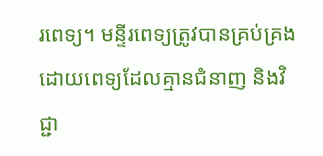រពេទ្យ។ មន្ទីរពេទ្យត្រូវបានគ្រប់គ្រងដោយពេទ្យដែលគ្មានជំនាញ និងវិជ្ជា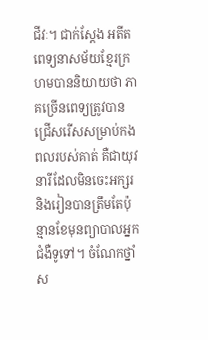ជីវៈ។ ជាក់ស្តែង អតីតពេទ្យនាសម័យខ្មែរក្រហមបាននិយាយថា ភាគច្រើនពេទ្យត្រូវបានជ្រើសរើសសម្រាប់កងពលរបស់គាត់ គឺជាយុវនារីដែលមិនចេះអក្សរ និងរៀនបានត្រឹមតែប៉ុន្មានខែមុនព្យាបាលអ្នកជំងឺទូទៅ។ ចំណែកថ្នាំស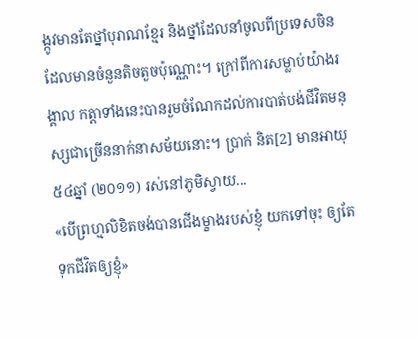ង្កូវមានតែថ្នាំបុរាណខ្មែរ និងថ្នាំដែលនាំចូលពីប្រទេសចិនដែលមានចំនួនតិចតួចប៉ុណ្ណោះ។ ក្រៅពីការសម្លាប់យ៉ាងរង្គាល កត្តាទាំងនេះបានរួមចំណែកដល់ការបាត់បង់ជីវិតមនុស្សជាច្រើននាក់នាសម័យនោះ។ ប្រាក់ និត[2] មានអាយុ ៥៤ឆ្នាំ (២០១១) រស់នៅភូមិស្វាយ...
«បើព្រហ្មលិខិតចង់បានជើងម្ខាងរបស់ខ្ញុំ យកទៅចុះ ឲ្យតែទុកជីវិតឲ្យខ្ញុំ»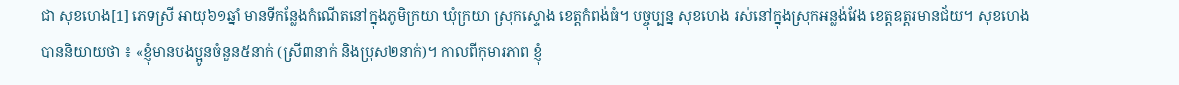ជា សុខហេង[1] ភេទស្រី អាយុ៦១ឆ្នាំ មានទីកន្លែងកំណើតនៅក្នុងភូមិក្រយា ឃុំក្រយា ស្រុកស្ទោង ខេត្ដកំពង់ធំ។ បច្ចុប្បន្ន សុខហេង រស់នៅក្នុងស្រុកអន្លង់វែង ខេត្ដឧត្ដរមានជ័យ។ សុខហេង បាននិយាយថា ៖ «ខ្ញុំមានបងប្អូនចំនួន៥នាក់ (ស្រី៣នាក់ និងប្រុស២នាក់)។ កាលពីកុមារភាព ខ្ញុំ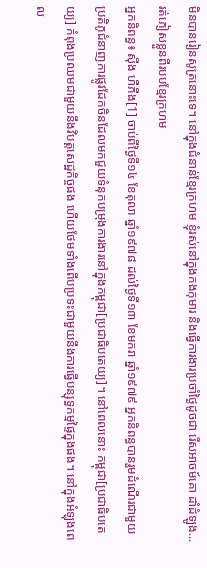មិនបានរៀនសូត្រនោះទេ។ នៅក្នុងជំនាន់ខ្មែរក្រហម ខ្ញុំរស់នៅក្នុងកងកុមារ និងធ្វើការងារប្រចាំថ្ងៃដូចជា រើសអាចម៍គោ ដាំដំឡូង...
រត់ភៀសខ្លួនពីរបបខ្មែរក្រហម
អ្នកនិពន្ធ៖ ស៊ីង ហឺភីង[1] ចាប់ពីថ្ងៃទី១៤ ខែតុលា ឆ្នាំ១៩៧៨ ដល់ថ្ងៃទី១៣ ខែមករា ឆ្នាំ១៩៧៩ អ្នកនិពន្ធបានរួមដំណើរជាមួយប្រតិភូជំនាញការផ្លូវដែកចិនដែលមកជួយទំនុកបម្រុងការងារនៅក្នុងកម្ពុជា[ប្រជាធិបតេយ្យ]។ នៅពេលនោះ កម្ពុជា[ប្រជាធិបតេយ្យ] កំពុងប្រឈមជាមួយនឹងវិបត្តសេដ្ឋកិច្ចផង ហើយថែមទាំងពើបប្រទះជាមួយនឹងការធ្វើបន្សុទ្ធកម្មផ្ទៃក្នុងផង។ នៅក្នុងអំឡុងពេល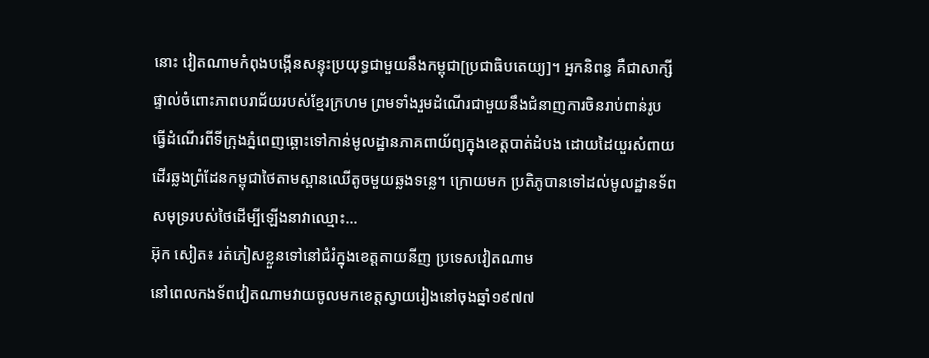នោះ វៀតណាមកំពុងបង្កើនសន្ទុះប្រយុទ្ធជាមួយនឹងកម្ពុជា[ប្រជាធិបតេយ្យ]។ អ្នកនិពន្ធ គឺជាសាក្សីផ្ទាល់ចំពោះភាពបរាជ័យរបស់ខ្មែរក្រហម ព្រមទាំងរួមដំណើរជាមួយនឹងជំនាញការចិនរាប់ពាន់រូប ធ្វើដំណើរពីទីក្រុងភ្នំពេញឆ្ពោះទៅកាន់មូលដ្ឋានភាគពាយ័ព្យក្នុងខេត្តបាត់ដំបង ដោយដៃយួរសំពាយ ដើរឆ្លងព្រំដែនកម្ពុជាថៃតាមស្ពានឈើតូចមួយឆ្លងទន្លេ។ ក្រោយមក ប្រតិភូបានទៅដល់មូលដ្ឋានទ័ពសមុទ្ររបស់ថៃដើម្បីឡើងនាវាឈ្មោះ...
អ៊ុក សៀត៖ រត់ភៀសខ្លួនទៅនៅជំរំក្នុងខេត្តតាយនីញ ប្រទេសវៀតណាម
នៅពេលកងទ័ពវៀតណាមវាយចូលមកខេត្តស្វាយរៀងនៅចុងឆ្នាំ១៩៧៧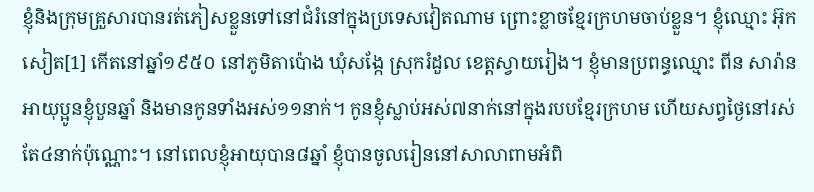ខ្ញុំនិងក្រុមគ្រួសារបានរត់ភៀសខ្លួនទៅនៅជំរំនៅក្នុងប្រទេសវៀតណាម ព្រោះខ្លាចខ្មែរក្រហមចាប់ខ្លួន។ ខ្ញុំឈ្មោះ អ៊ុក សៀត[1] កើតនៅឆ្នាំ១៩៥០ នៅភូមិតាប៉ោង ឃុំសង្កែ ស្រុករំដួល ខេត្តស្វាយរៀង។ ខ្ញុំមានប្រពន្ធឈ្មោះ ពីន សារ៉ាន អាយុប្អូនខ្ញុំបួនឆ្នាំ និងមានកូនទាំងអស់១១នាក់។ កូនខ្ញុំស្លាប់អស់៧នាក់នៅក្នុងរបបខ្មែរក្រហម ហើយសព្វថ្ងៃនៅរស់តែ៤នាក់ប៉ុណ្ណោះ។ នៅពេលខ្ញុំអាយុបាន៨ឆ្នាំ ខ្ញុំបានចូលរៀននៅសាលាពាមអំពិ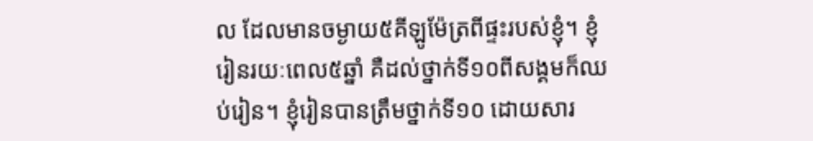ល ដែលមានចម្ងាយ៥គីឡូម៉ែត្រពីផ្ទះរបស់ខ្ញុំ។ ខ្ញុំរៀនរយៈពេល៥ឆ្នាំ គឺដល់ថ្នាក់ទី១០ពីសង្គមក៏ឈប់រៀន។ ខ្ញុំរៀនបានត្រឹមថ្នាក់ទី១០ ដោយសារ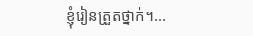ខ្ញុំរៀនត្រួតថ្នាក់។...